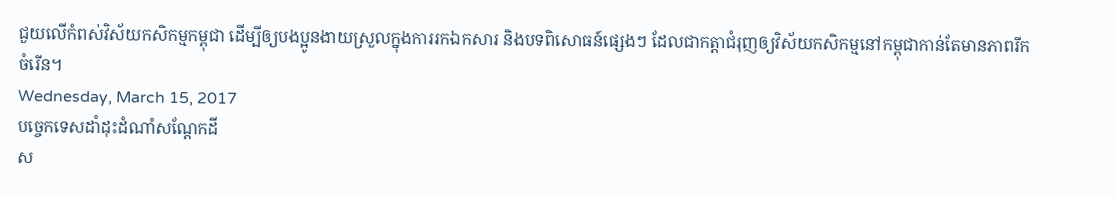ជួយលើកំពស់វិស័យកសិកម្មកម្ពុជា ដើម្បីឲ្យបងប្អូនងាយស្រួលក្នុងការរកឯកសារ និងបទពិសោធន៍ផ្សេងៗ ដែលជាកត្តាជំរុញឲ្យវិស័យកសិកម្មនៅកម្ពុជាកាន់តែមានភាពរីកចំរើន។
Wednesday, March 15, 2017
បច្ចេកទេសដាំដុះដំណាំសណ្តែកដី
ស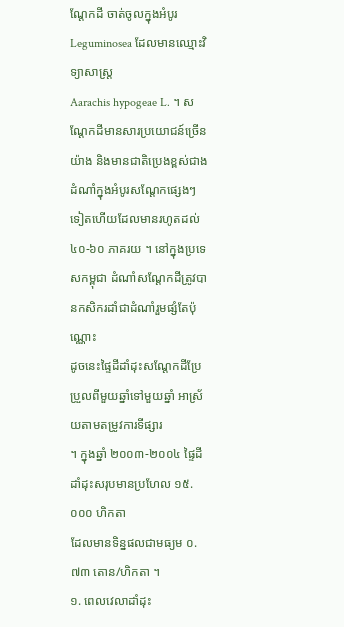ណ្តែកដី ចាត់ចូលក្នុងអំបូរ
Leguminosea ដែលមានឈ្មោះវិទ្យាសាស្ត្រ
Aarachis hypogeae L. ។ សណ្តែកដីមានសារប្រយោជន៍ច្រើនយ៉ាង និងមានជាតិប្រេងខ្ពស់ជាងដំណាំក្នុងអំបូរសណ្តែកផ្សេងៗទៀតហើយដែលមានរហូតដល់
៤០-៦០ ភាគរយ ។ នៅក្នុងប្រទេសកម្ពុជា ដំណាំសណ្តែកដីត្រូវបានកសិករដាំជាដំណាំរួមផ្សំតែប៉ុណ្ណោះ
ដូចនេះផ្ទៃដីដាំដុះសណ្តែកដីប្រែប្រួលពីមួយឆ្នាំទៅមួយឆ្នាំ អាស្រ័យតាមតម្រូវការទីផ្សារ
។ ក្នុងឆ្នាំ ២០០៣-២០០៤ ផ្ទៃដីដាំដុះសរុបមានប្រហែល ១៥.០០០ ហិកតា
ដែលមានទិន្នផលជាមធ្យម ០.៧៣ តោន/ហិកតា ។
១. ពេលវេលាដាំដុះ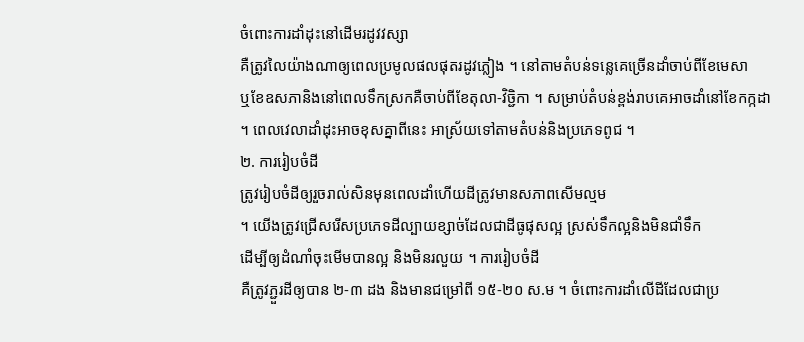ចំពោះការដាំដុះនៅដើមរដូវវស្សា
គឺត្រូវលៃយ៉ាងណាឲ្យពេលប្រមូលផលផុតរដូវភ្លៀង ។ នៅតាមតំបន់ទន្លេគេច្រើនដាំចាប់ពីខែមេសា
ឬខែឧសភានិងនៅពេលទឹកស្រកគឺចាប់ពីខែតុលា-វិចិ្ជកា ។ សម្រាប់តំបន់ខ្ពង់រាបគេអាចដាំនៅខែកក្កដា
។ ពេលវេលាដាំដុះអាចខុសគ្នាពីនេះ អាស្រ័យទៅតាមតំបន់និងប្រភេទពូជ ។
២. ការរៀបចំដី
ត្រូវរៀបចំដីឲ្យរួចរាល់សិនមុនពេលដាំហើយដីត្រូវមានសភាពសើមល្មម
។ យើងត្រូវជ្រើសរើសប្រភេទដីល្បាយខ្សាច់ដែលជាដីធូផុសល្អ ស្រស់ទឹកល្អនិងមិនជាំទឹក
ដើម្បីឲ្យដំណាំចុះមើមបានល្អ និងមិនរលួយ ។ ការរៀបចំដី
គឺត្រូវភ្ជួរដីឲ្យបាន ២-៣ ដង និងមានជម្រៅពី ១៥-២០ ស.ម ។ ចំពោះការដាំលើដីដែលជាប្រ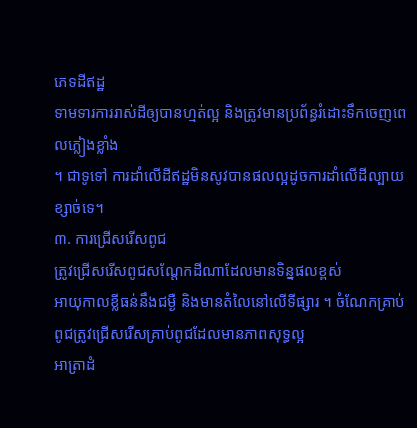ភេទដីឥដ្ឋ
ទាមទារការរាស់ដីឲ្យបានហ្មត់ល្អ និងត្រូវមានប្រព័ន្ធរំដោះទឹកចេញពេលភ្លៀងខ្លាំង
។ ជាទូទៅ ការដាំលើដីឥដ្ឋមិនសូវបានផលល្អដូចការដាំលើដីល្បាយខ្សាច់ទេ។
៣. ការជ្រើសរើសពូជ
ត្រូវជ្រើសរើសពូជសណ្តែកដីណាដែលមានទិន្នផលខ្ពស់
អាយុកាលខ្លីធន់នឹងជម្ងឺ និងមានតំលៃនៅលើទីផ្សារ ។ ចំណែកគ្រាប់ពូជត្រូវជ្រើសរើសគ្រាប់ពូជដែលមានភាពសុទ្ធល្អ
អាត្រាដំ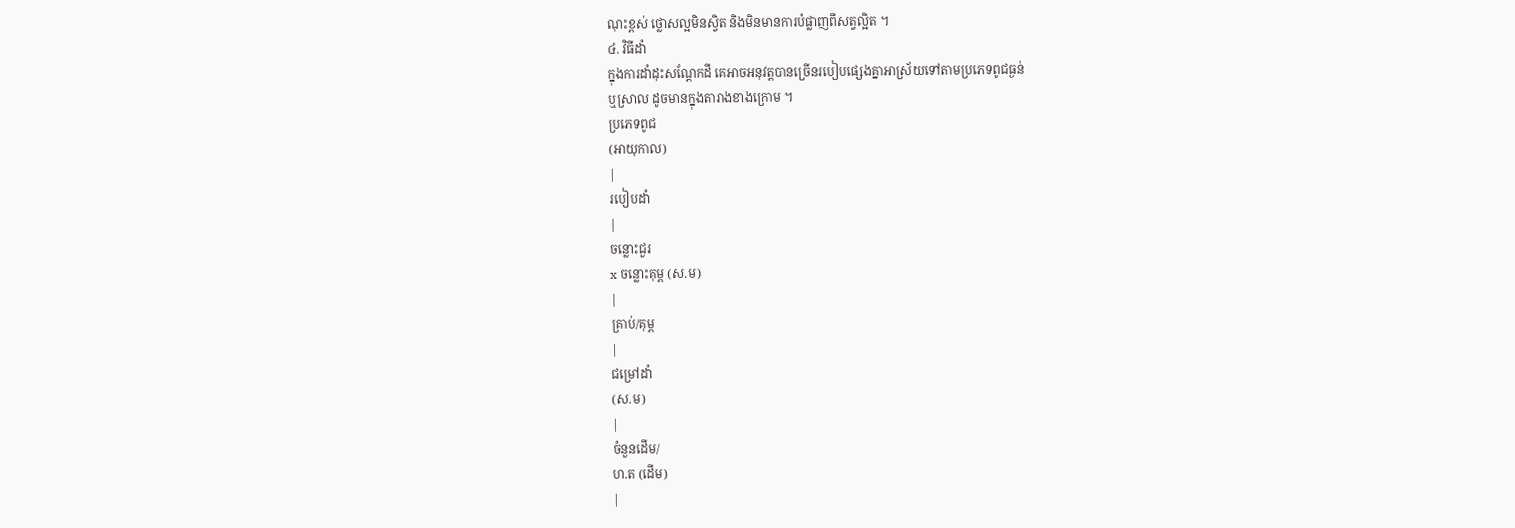ណុះខ្ពស់ ថ្លោសល្អមិនស្វិត និងមិនមានការបំផ្លាញពីសត្វល្អិត ។
៤. វិធីដាំ
ក្នុងការដាំដុះសណ្តែកដី គេអាចអនុវត្តបានច្រើនរបៀបផ្សេងគ្នាអាស្រ័យទៅតាមប្រភេទពូជធ្ងន់
ឬស្រាល ដូចមានក្នុងតារាងខាងក្រោម ។
ប្រភេទពូជ
(អាយុកាល)
|
របៀបដាំ
|
ចន្លោះជួរ
x ចន្លោះគុម្ព (ស.ម)
|
គ្រាប់/គុម្ព
|
ជម្រៅដាំ
(ស.ម)
|
ចំនួនដើម/
ហ.ត (ដើម)
|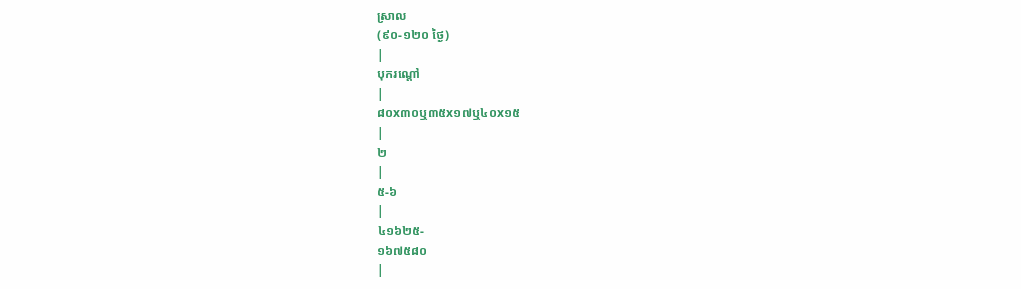ស្រាល
(៩០-១២០ ថ្ងៃ)
|
បុករណ្តៅ
|
៨០x៣០ឬ៣៥x១៧ឬ៤០x១៥
|
២
|
៥-៦
|
៤១៦២៥-
១៦៧៥៨០
|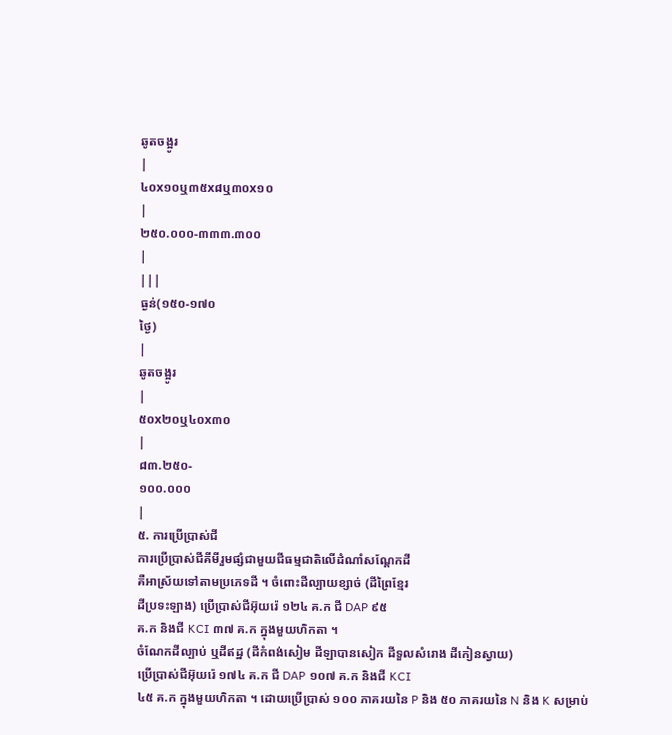ឆូតចង្អូរ
|
៤០x១០ឬ៣៥x៨ឬ៣០x១០
|
២៥០.០០០-៣៣៣.៣០០
|
|||
ធ្ងន់(១៥០-១៧០
ថ្ងៃ)
|
ឆូតចង្អូរ
|
៥០x២០ឬ៤០x៣០
|
៨៣.២៥០-
១០០.០០០
|
៥. ការប្រើប្រាស់ជី
ការប្រើប្រាស់ជីគីមីរួមផ្សំជាមួយជីធម្មជាតិលើដំណាំសណ្តែកដី
គឺអាស្រ័យទៅតាមប្រភេទដី ។ ចំពោះដីល្បាយខ្សាច់ (ដីព្រៃខ្មែរ
ដីប្រទះឡាង) ប្រើប្រាស់ជីអ៊ុយរ៉េ ១២៤ គ.ក ជី DAP ៩៥
គ.ក និងជី KCI ៣៧ គ.ក ក្នុងមួយហិកតា ។
ចំណែកដីល្បាប់ ឬដីឥដ្ឋ (ដីកំពង់សៀម ដីឡាបានសៀក ដីទួលសំរោង ដីកៀនស្វាយ)
ប្រើប្រាស់ជីអ៊ុយរ៉េ ១៧៤ គ.ក ជី DAP ១០៧ គ.ក និងជី KCI
៤៥ គ.ក ក្នុងមួយហិកតា ។ ដោយប្រើប្រាស់ ១០០ ភាគរយនៃ P និង ៥០ ភាគរយនៃ N និង K សម្រាប់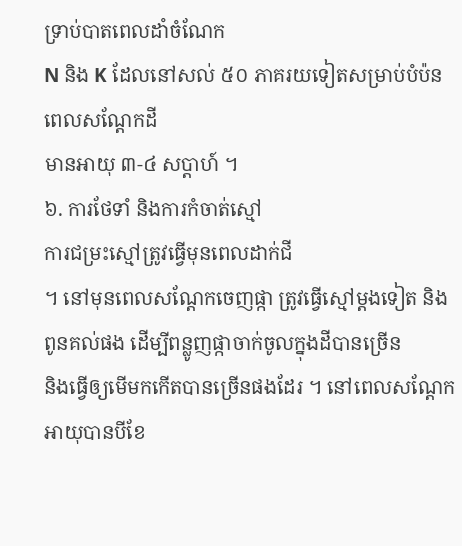ទ្រាប់បាតពេលដាំចំណែក
N និង K ដែលនៅសល់ ៥០ ភាគរយទៀតសម្រាប់បំប៉នពេលសណ្តែកដី
មានអាយុ ៣-៤ សប្តាហ៍ ។
៦. ការថែទាំ និងការកំចាត់ស្មៅ
ការជម្រះស្មៅត្រូវធ្វើមុនពេលដាក់ជី
។ នៅមុនពេលសណ្តែកចេញផ្កា ត្រូវធ្វើស្មៅម្តងទៀត និងពូនគល់ផង ដើម្បីពន្លូញផ្កាចាក់ចូលក្នុងដីបានច្រើន
និងធ្វើឲ្យមើមកកើតបានច្រើនផងដែរ ។ នៅពេលសណ្តែកអាយុបានបីខែ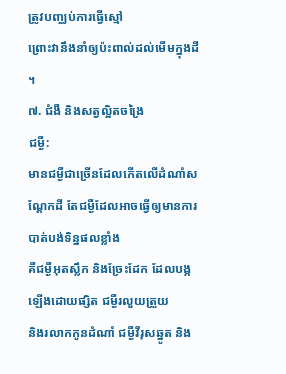ត្រូវបញ្ឈប់ការធ្វើស្មៅ
ព្រោះវានឹងនាំឲ្យប៉ះពាល់ដល់មើមក្នុងដី ។
៧. ជំងឺ និងសត្វល្អិតចង្រៃ
ជម្ងឺ:
មានជម្ងឺជាច្រើនដែលកើតលើដំណាំសណ្តែកដី តែជម្ងឺដែលអាចធ្វើឲ្យមានការបាត់បង់ទិន្នផលខ្លាំង
គឺជម្ងឺអុតស្លឹក និងច្រែះដែក ដែលបង្កឡើងដោយផ្សិត ជម្ងឺរលួយត្រួយ
និងរលាកកូនដំណាំ ជម្ងឺវីរុសឆ្នូត និង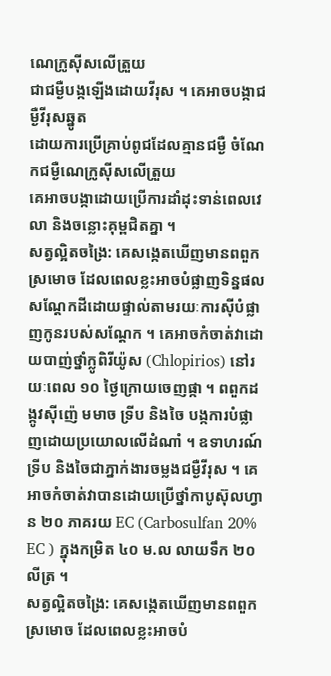ណេក្រូស៊ីសលើត្រួយ
ជាជម្ងឺបង្កឡើងដោយវីរុស ។ គេអាចបង្កាជម្ងឺវីរុសឆ្នូត
ដោយការប្រើគ្រាប់ពូជដែលគ្មានជម្ងឺ ចំណែកជម្ងឺណេក្រូស៊ីសលើត្រួយ
គេអាចបង្កាដោយប្រើការដាំដុះទាន់ពេលវេលា និងចន្លោះគុម្ពជិតគ្នា ។
សត្វល្អិតចង្រៃ: គេសង្កេតឃើញមានពពួកស្រមោច ដែលពេលខ្លះអាចបំផ្លាញទិន្នផលសណ្តែកដីដោយផ្ទាល់តាមរយៈការស៊ីបំផ្លាញកូនរបស់សណ្តែក ។ គេអាចកំចាត់វាដោយបាញ់ថ្នាំក្លូពិរីយ៉ូស (Chlopirios) នៅរយៈពេល ១០ ថ្ងៃក្រោយចេញផ្កា ។ ពពួកដង្កូវស៊ីញ៉េ មមាច ទ្រីប និងចៃ បង្កការបំផ្លាញដោយប្រយោលលើដំណាំ ។ ឧទាហរណ៍ ទ្រីប និងចៃជាភ្នាក់ងារចម្លងជម្ងឺវីរុស ។ គេអាចកំចាត់វាបានដោយប្រើថ្នាំកាបូស៊ុលហ្វាន ២០ ភាគរយ EC (Carbosulfan 20% EC ) ក្នុងកម្រិត ៤០ ម.ល លាយទឹក ២០ លីត្រ ។
សត្វល្អិតចង្រៃ: គេសង្កេតឃើញមានពពួកស្រមោច ដែលពេលខ្លះអាចបំ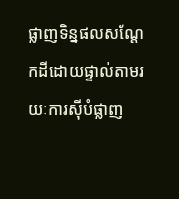ផ្លាញទិន្នផលសណ្តែកដីដោយផ្ទាល់តាមរយៈការស៊ីបំផ្លាញ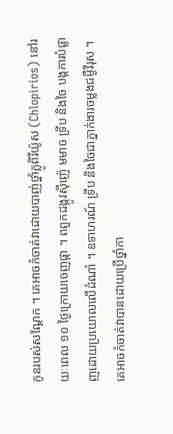កូនរបស់សណ្តែក ។ គេអាចកំចាត់វាដោយបាញ់ថ្នាំក្លូពិរីយ៉ូស (Chlopirios) នៅរយៈពេល ១០ ថ្ងៃក្រោយចេញផ្កា ។ ពពួកដង្កូវស៊ីញ៉េ មមាច ទ្រីប និងចៃ បង្កការបំផ្លាញដោយប្រយោលលើដំណាំ ។ ឧទាហរណ៍ ទ្រីប និងចៃជាភ្នាក់ងារចម្លងជម្ងឺវីរុស ។ គេអាចកំចាត់វាបានដោយប្រើថ្នាំកា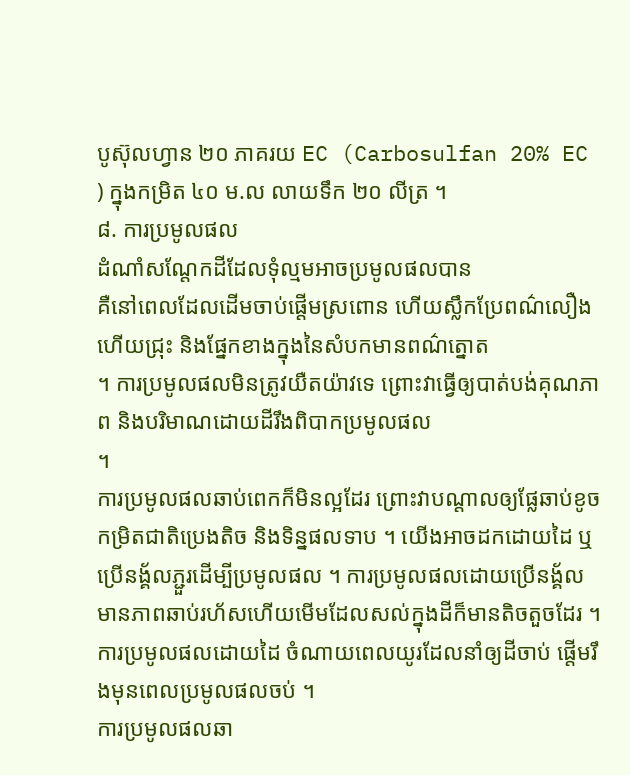បូស៊ុលហ្វាន ២០ ភាគរយ EC (Carbosulfan 20% EC ) ក្នុងកម្រិត ៤០ ម.ល លាយទឹក ២០ លីត្រ ។
៨. ការប្រមូលផល
ដំណាំសណ្តែកដីដែលទុំល្មមអាចប្រមូលផលបាន
គឺនៅពេលដែលដើមចាប់ផ្តើមស្រពោន ហើយស្លឹកប្រែពណ៌លឿងហើយជ្រុះ និងផ្នែកខាងក្នុងនៃសំបកមានពណ៌ត្នោត
។ ការប្រមូលផលមិនត្រូវយឺតយ៉ាវទេ ព្រោះវាធ្វើឲ្យបាត់បង់គុណភាព និងបរិមាណដោយដីរឹងពិបាកប្រមូលផល
។
ការប្រមូលផលឆាប់ពេកក៏មិនល្អដែរ ព្រោះវាបណ្តាលឲ្យផ្លែឆាប់ខូច កម្រិតជាតិប្រេងតិច និងទិន្នផលទាប ។ យើងអាចដកដោយដៃ ឬប្រើនង្គ័លភ្ជួរដើម្បីប្រមូលផល ។ ការប្រមូលផលដោយប្រើនង្គ័ល មានភាពឆាប់រហ័សហើយមើមដែលសល់ក្នុងដីក៏មានតិចតួចដែរ ។ ការប្រមូលផលដោយដៃ ចំណាយពេលយូរដែលនាំឲ្យដីចាប់ ផ្តើមរឹងមុនពេលប្រមូលផលចប់ ។
ការប្រមូលផលឆា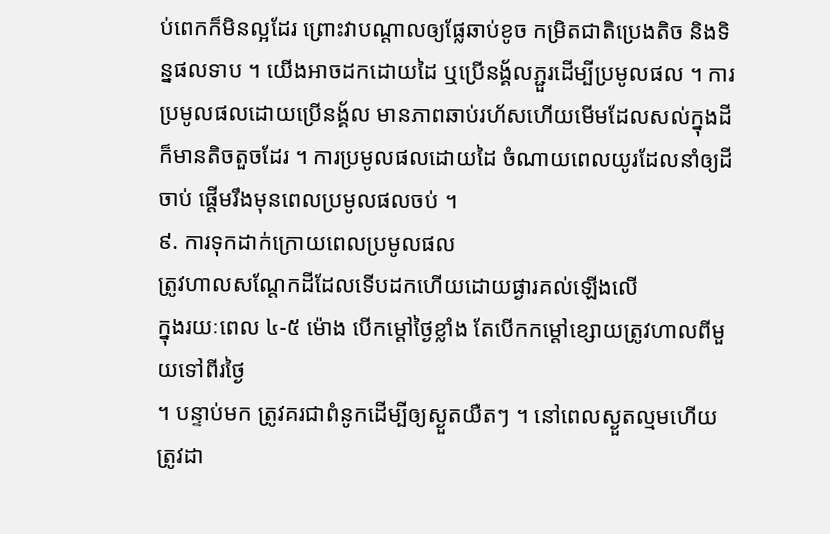ប់ពេកក៏មិនល្អដែរ ព្រោះវាបណ្តាលឲ្យផ្លែឆាប់ខូច កម្រិតជាតិប្រេងតិច និងទិន្នផលទាប ។ យើងអាចដកដោយដៃ ឬប្រើនង្គ័លភ្ជួរដើម្បីប្រមូលផល ។ ការប្រមូលផលដោយប្រើនង្គ័ល មានភាពឆាប់រហ័សហើយមើមដែលសល់ក្នុងដីក៏មានតិចតួចដែរ ។ ការប្រមូលផលដោយដៃ ចំណាយពេលយូរដែលនាំឲ្យដីចាប់ ផ្តើមរឹងមុនពេលប្រមូលផលចប់ ។
៩. ការទុកដាក់ក្រោយពេលប្រមូលផល
ត្រូវហាលសណ្តែកដីដែលទើបដកហើយដោយផ្ងារគល់ឡើងលើ
ក្នុងរយៈពេល ៤-៥ ម៉ោង បើកម្តៅថ្ងៃខ្លាំង តែបើកកម្តៅខ្សោយត្រូវហាលពីមួយទៅពីរថ្ងៃ
។ បន្ទាប់មក ត្រូវគរជាពំនូកដើម្បីឲ្យស្ងួតយឺតៗ ។ នៅពេលស្ងួតល្មមហើយ ត្រូវដា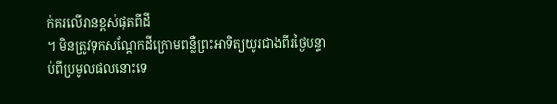ក់គរលើរានខ្ពស់ផុតពីដី
។ មិនត្រូវទុកសណ្តែកដីក្រោមពន្លឺព្រះអាទិត្យយូរជាងពីរថ្ងៃបន្ទាប់ពីប្រមូលផលនោះទេ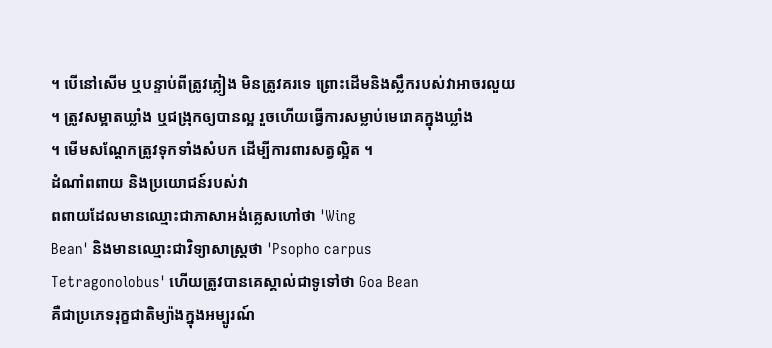។ បើនៅសើម ឬបន្ទាប់ពីត្រូវភ្លៀង មិនត្រូវគរទេ ព្រោះដើមនិងស្លឹករបស់វាអាចរលួយ
។ ត្រូវសម្អាតឃ្លាំង ឬជង្រុកឲ្យបានល្អ រួចហើយធ្វើការសម្លាប់មេរោគក្នុងឃ្លាំង
។ មើមសណ្តែកត្រូវទុកទាំងសំបក ដើម្បីការពារសត្វល្អិត ។
ដំណាំពពាយ និងប្រយោជន៍របស់វា
ពពាយដែលមានឈ្មោះជាភាសាអង់គ្លេសហៅថា 'Wing
Bean' និងមានឈ្មោះជាវិទ្យាសាស្ត្រថា 'Psopho carpus
Tetragonolobus' ហើយត្រូវបានគេស្គាល់ជាទូទៅថា Goa Bean
គឺជាប្រភេទរុក្ខជាតិម្យ៉ាងក្នុងអម្បូរណ៍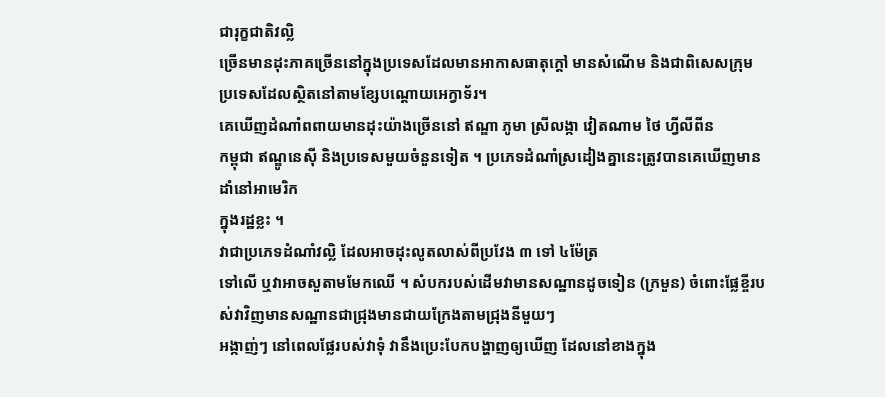ជារុក្ខជាតិវល្លិ
ច្រើនមានដុះភាគច្រើននៅក្នុងប្រទេសដែលមានអាកាសធាតុក្តៅ មានសំណើម និងជាពិសេសក្រុមប្រទេសដែលស្ថិតនៅតាមខ្សែបណ្តោយអេក្វាទ័រ។
គេឃើញដំណាំពពាយមានដុះយ៉ាងច្រើននៅ ឥណ្ឌា ភូមា ស្រីលង្កា វៀតណាម ថៃ ហ្វីលីពីន
កម្ពុជា ឥណ្ឌូនេស៊ី និងប្រទេសមួយចំនួនទៀត ។ ប្រភេទដំណាំស្រដៀងគ្នានេះត្រូវបានគេឃើញមានដាំនៅអាមេរិក
ក្នុងរដ្ឋខ្លះ ។
វាជាប្រភេទដំណាំវល្លិ ដែលអាចដុះលូតលាស់ពីប្រវែង ៣ ទៅ ៤ម៉ែត្រ
ទៅលើ ឬវាអាចសួតាមមែកឈើ ។ សំបករបស់ដើមវាមានសណ្ឋានដូចទៀន (ក្រមួន) ចំពោះផ្លែខ្ចីរបស់វាវិញមានសណ្ឋានជាជ្រុងមានជាយក្រែងតាមជ្រុងនីមួយៗ
អង្កាញ់ៗ នៅពេលផ្លែរបស់វាទុំ វានឹងប្រេះបែកបង្ហាញឲ្យឃើញ ដែលនៅខាងក្នុង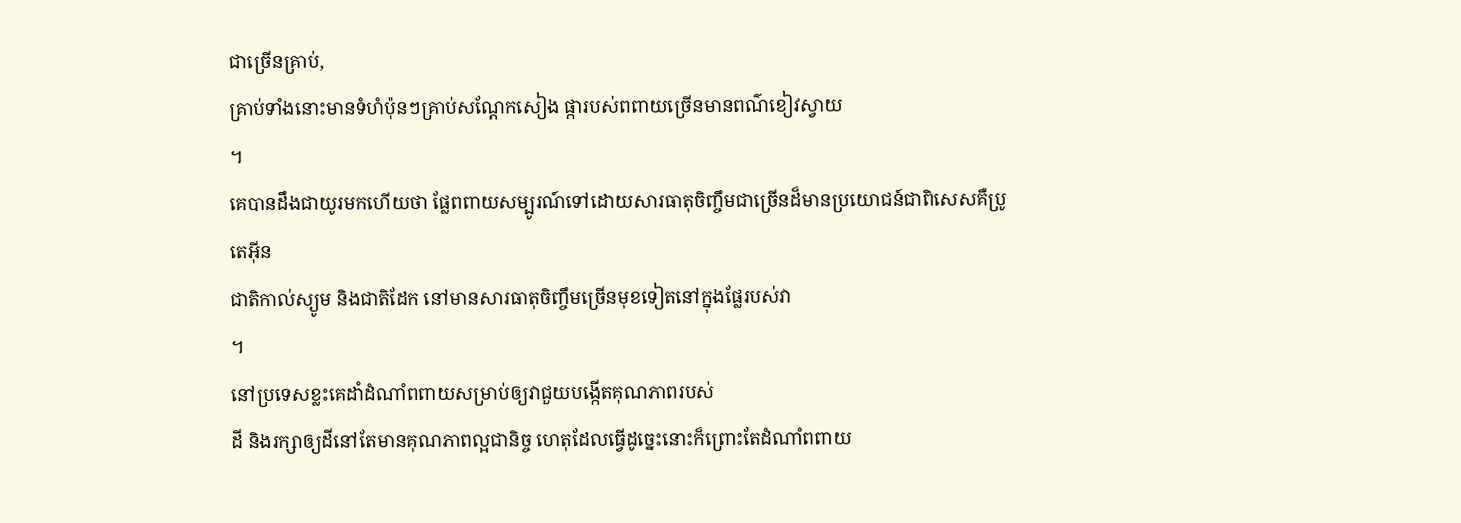ជាច្រើនគ្រាប់,
គ្រាប់ទាំងនោះមានទំហំប៉ុនៗគ្រាប់សណែ្តកសៀង ផ្ការបស់ពពាយច្រើនមានពណ៌ខៀវស្វាយ
។
គេបានដឹងជាយូរមកហើយថា ផ្លែពពាយសម្បូរណ៍ទៅដោយសារធាតុចិញ្ចឹមជាច្រើនដ៏មានប្រយោជន៍ជាពិសេសគឺប្រូតេអ៊ីន
ជាតិកាល់ស្យូម និងជាតិដែក នៅមានសារធាតុចិញ្ចឹមច្រើនមុខទៀតនៅក្នុងផ្លែរបស់វា
។
នៅប្រទេសខ្លះគេដាំដំណាំពពាយសម្រាប់ឲ្យវាជួយបង្កើតគុណភាពរបស់
ដី និងរក្សាឲ្យដីនៅតែមានគុណភាពល្អជានិច្ច ហេតុដែលធ្វើដូច្នេះនោះក៏ព្រោះតែដំណាំពពាយ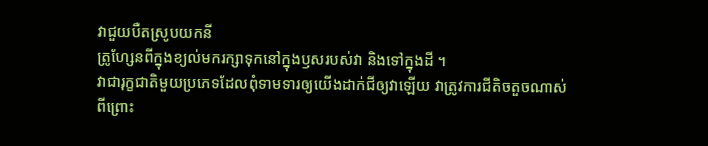វាជួយបឺតស្រូបយកនី
ត្រូហ្សែនពីក្នុងខ្យល់មករក្សាទុកនៅក្នុងឫសរបស់វា និងទៅក្នុងដី ។
វាជារុក្ខជាតិមួយប្រភេទដែលពុំទាមទារឲ្យយើងដាក់ជីឲ្យវាឡើយ វាត្រូវការជីតិចតួចណាស់
ពីព្រោះ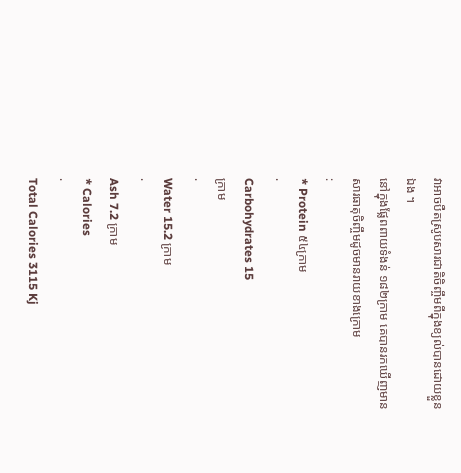វាអាចបឺតស្រូបសារជាតិចិញ្ចឹមពីក្នុងខ្យល់បានដោយខ្លួនឯង ។
នៅក្នុងផ្លែពពាយទំងន់ ១៨២ក្រាម គេបានរកឃើញមានសារធាតុចិញ្ចឹមដូចមានរាយខាងក្រោម
:
* Protein ៥៤ក្រាម
·
Carbohydrates 15
ក្រាម
·
Water 15.2 ក្រាម
·
Ash 7.2 ក្រាម
* Calories
·
Total Calories 3115 Kj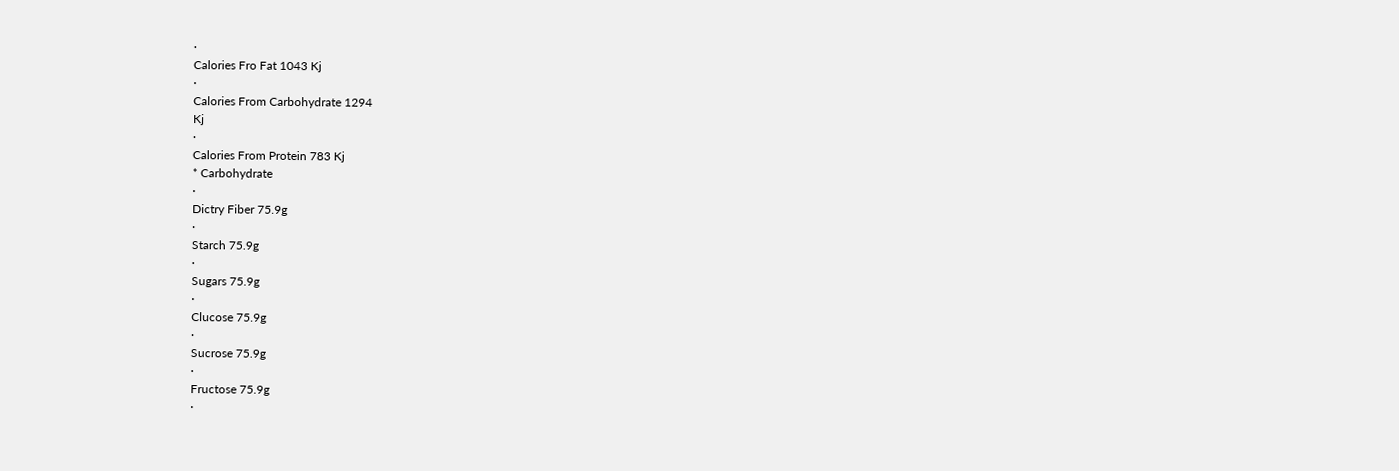·
Calories Fro Fat 1043 Kj
·
Calories From Carbohydrate 1294
Kj
·
Calories From Protein 783 Kj
* Carbohydrate
·
Dictry Fiber 75.9g
·
Starch 75.9g
·
Sugars 75.9g
·
Clucose 75.9g
·
Sucrose 75.9g
·
Fructose 75.9g
·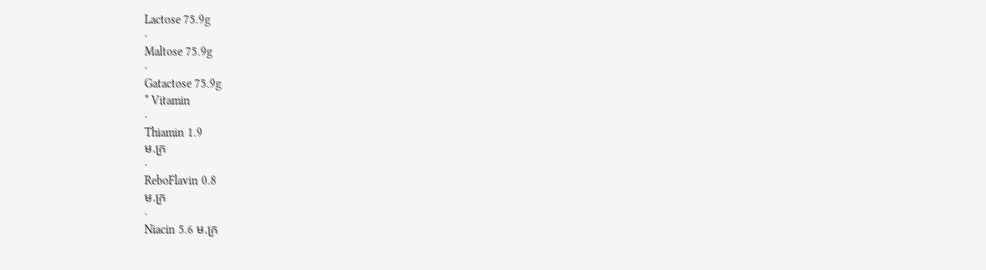Lactose 75.9g
·
Maltose 75.9g
·
Gatactose 75.9g
* Vitamin
·
Thiamin 1.9
ម.ក្រ
·
ReboFlavin 0.8
ម.ក្រ
·
Niacin 5.6 ម.ក្រ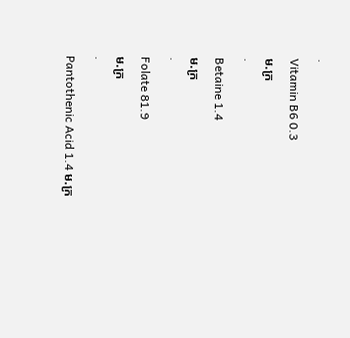·
Vitamin B6 0.3
ម.ក្រ
·
Betaine 1.4
ម.ក្រ
·
Folate 81.9
ម.ក្រ
·
Pantothenic Acid 1.4 ម.ក្រ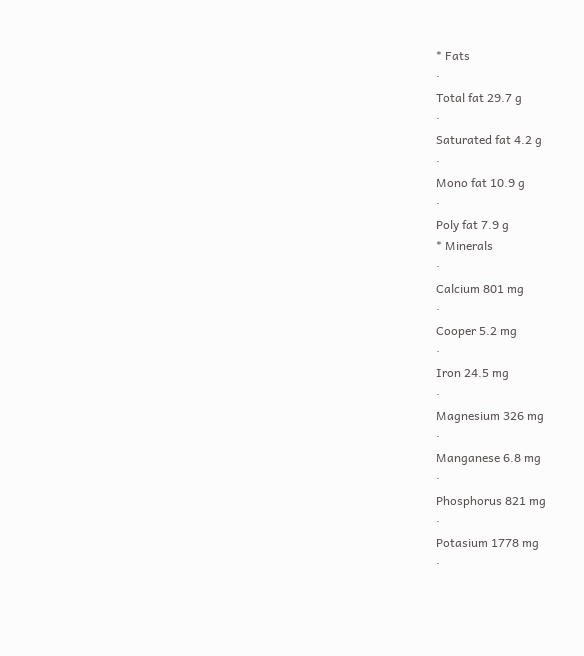* Fats
·
Total fat 29.7 g
·
Saturated fat 4.2 g
·
Mono fat 10.9 g
·
Poly fat 7.9 g
* Minerals
·
Calcium 801 mg
·
Cooper 5.2 mg
·
Iron 24.5 mg
·
Magnesium 326 mg
·
Manganese 6.8 mg
·
Phosphorus 821 mg
·
Potasium 1778 mg
·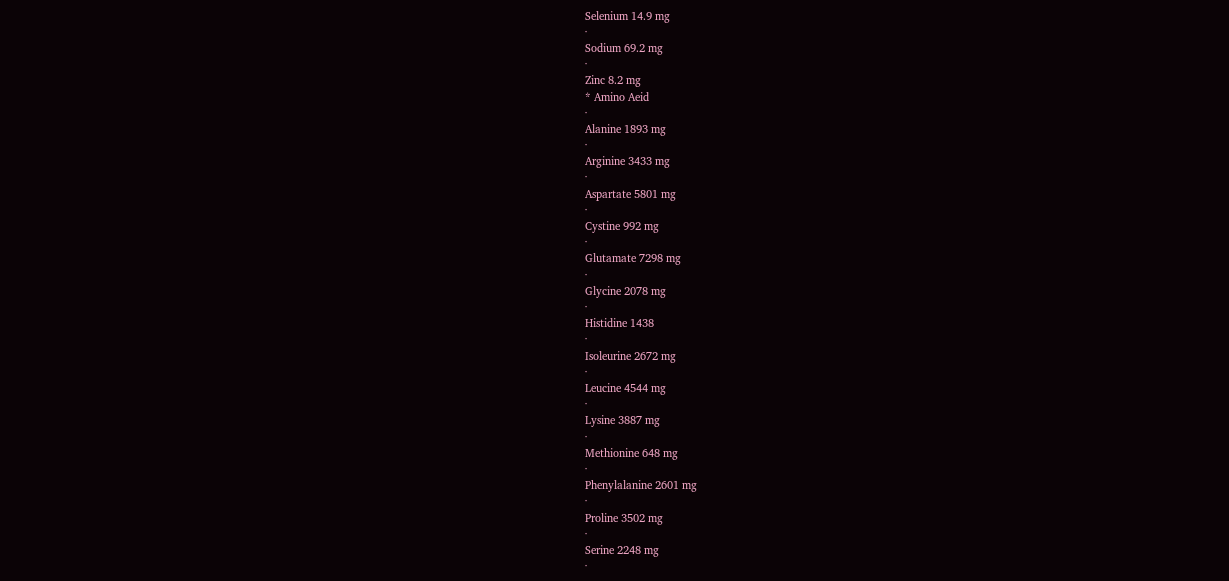Selenium 14.9 mg
·
Sodium 69.2 mg
·
Zinc 8.2 mg
* Amino Aeid
·
Alanine 1893 mg
·
Arginine 3433 mg
·
Aspartate 5801 mg
·
Cystine 992 mg
·
Glutamate 7298 mg
·
Glycine 2078 mg
·
Histidine 1438
·
Isoleurine 2672 mg
·
Leucine 4544 mg
·
Lysine 3887 mg
·
Methionine 648 mg
·
Phenylalanine 2601 mg
·
Proline 3502 mg
·
Serine 2248 mg
·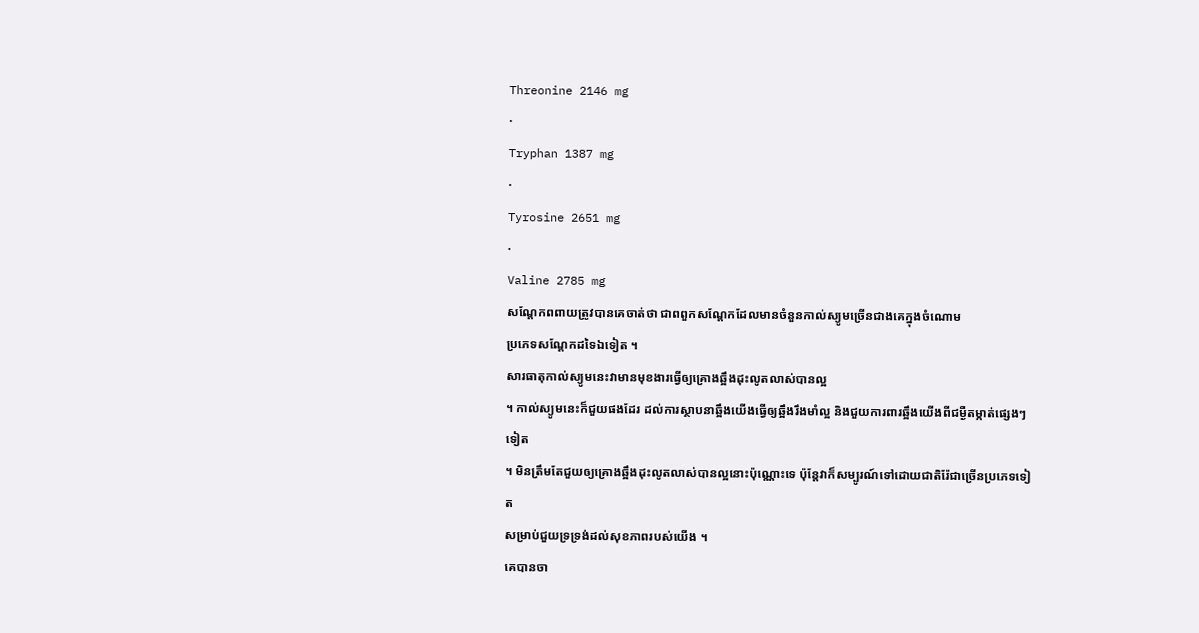Threonine 2146 mg
·
Tryphan 1387 mg
·
Tyrosine 2651 mg
·
Valine 2785 mg
សណ្តែកពពាយត្រូវបានគេចាត់ថា ជាពពួកសណ្តែកដែលមានចំនួនកាល់ស្យូមច្រើនជាងគេក្នុងចំណោម
ប្រភេទសណ្តែកដទៃឯទៀត ។
សារធាតុកាល់ស្យូមនេះវាមានមុខងារធ្វើឲ្យគ្រោងឆ្អឹងដុះលូតលាស់បានល្អ
។ កាល់ស្យូមនេះក៏ជួយផងដែរ ដល់ការស្ថាបនាឆ្អឹងយើងធ្វើឲ្យឆ្អឹងរឹងមាំល្អ និងជួយការពារឆ្អឹងយើងពីជម្ងឺតម្កាត់ផ្សេងៗទៀត
។ មិនត្រឹមតែជួយឲ្យគ្រោងឆ្អឹងដុះលូតលាស់បានល្អនោះប៉ុណ្ណោះទេ ប៉ុន្តែវាក៏សម្បូរណ៍ទៅដោយជាតិរ៉ែជាច្រើនប្រភេទទៀត
សម្រាប់ជួយទ្រទ្រង់ដល់សុខភាពរបស់យើង ។
គេបានចា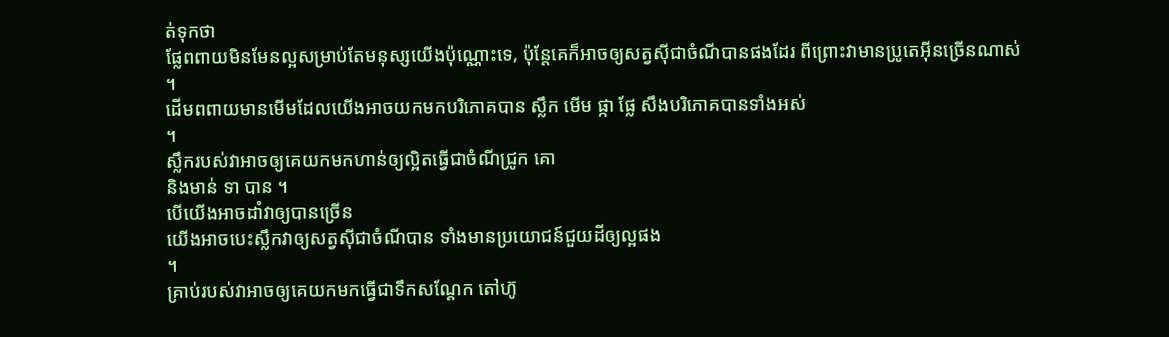ត់ទុកថា
ផ្លែពពាយមិនមែនល្អសម្រាប់តែមនុស្សយើងប៉ុណ្ណោះទេ, ប៉ុន្តែគេក៏អាចឲ្យសត្វស៊ីជាចំណីបានផងដែរ ពីព្រោះវាមានប្រូតេអ៊ីនច្រើនណាស់
។
ដើមពពាយមានមើមដែលយើងអាចយកមកបរិភោគបាន ស្លឹក មើម ផ្កា ផ្លែ សឹងបរិភោគបានទាំងអស់
។
ស្លឹករបស់វាអាចឲ្យគេយកមកហាន់ឲ្យល្អិតធ្វើជាចំណីជ្រូក គោ
និងមាន់ ទា បាន ។
បើយើងអាចដាំវាឲ្យបានច្រើន
យើងអាចបេះស្លឹកវាឲ្យសត្វស៊ីជាចំណីបាន ទាំងមានប្រយោជន៍ជួយដីឲ្យល្អផង
។
គ្រាប់របស់វាអាចឲ្យគេយកមកធ្វើជាទឹកសណ្តែក តៅហ៊ូ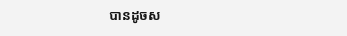បានដូចស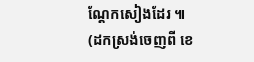ណ្តែកសៀងដែរ ៕
(ដកស្រង់ចេញពី ខេ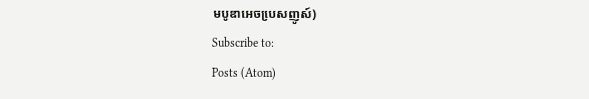មបូឌាអេចបេ្រសញូស៍)
Subscribe to:
Posts (Atom)